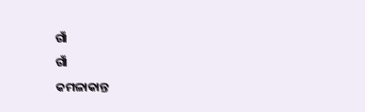ଗାଁ
ଗାଁ
କମଳାକାନ୍ତ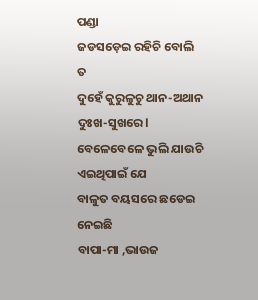ପଣ୍ଡା
ଜଡସଡ଼େଇ ରହିଚି ବୋଲି ତ
ଦୁହେଁ କୁରୁଳୁଚୁ ଥାନ-ଅଥାନ
ଦୁଃଖ-ସୁଖରେ l
ବେଳେବେଳେ ଭୁଲି ଯାଉଚି
ଏଇଥିପାଇଁ ଯେ
ବାଳୁତ ବୟସରେ ଛଡେଇ ନେଇଛି
ବାପା-ମା ,ଭାଉଜ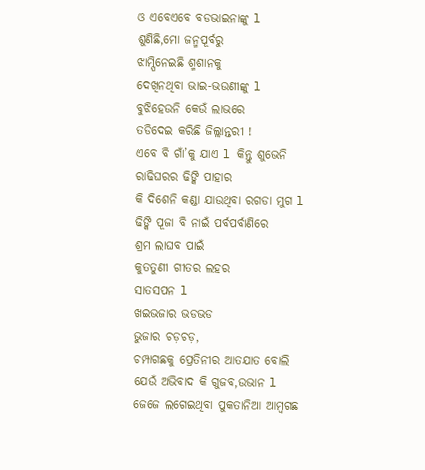ଓ ଏବେଏବେ ବଡଭାଇନାଙ୍କୁ l
ଶୁଣିଛି,ମୋ ଜନ୍ମପୂର୍ବରୁ
ଝାମ୍ପିନେଇଛି ଶ୍ମଶାନକୁ
ଦେଖିନଥିବା ଭାଇ-ଭଉଣୀଙ୍କୁ l
ବୁଝିହେଉନି କେଉଁ ଲାଭରେ
ତଡିଦେଇ କରିଛି ଜିଲ୍ଲାନ୍ତରୀ !
ଏବେ ବି ଗାଁ’କୁ ଯାଏ l କିନ୍ତୁ ଶୁଭେନି
ରାଢିଘରର ଢିଙ୍କି ପାହାର
କି ଦିଶେନି କଣ୍ଡା ଯାଉଥିବା ରଗଡା ମୁଗ l
ଢିଙ୍କି ପୂଜା ବି ନାଇଁ ପର୍ବପର୍ବାଣିରେ
ଶ୍ରମ ଲାଘବ ପାଇଁ
କୁତତୁଣୀ ଗୀତର ଲହର
ସାତସପନ l
ଖଇଭଜାର ଭଡଭଡ
ଭୁଜାର ଚଡ଼ଚଡ଼,
ଚମ୍ପାଗଛକୁ ପ୍ରେତିନୀର ଆତଯାତ ବୋଲି
ଯେଉଁ ଅଭିବାଦ କି ଗୁଜବ,ଉଭାନ l
ଜେଜେ ଲଗେଇଥିବା ପୁକତାନିଆ ଆମ୍ବଗଛ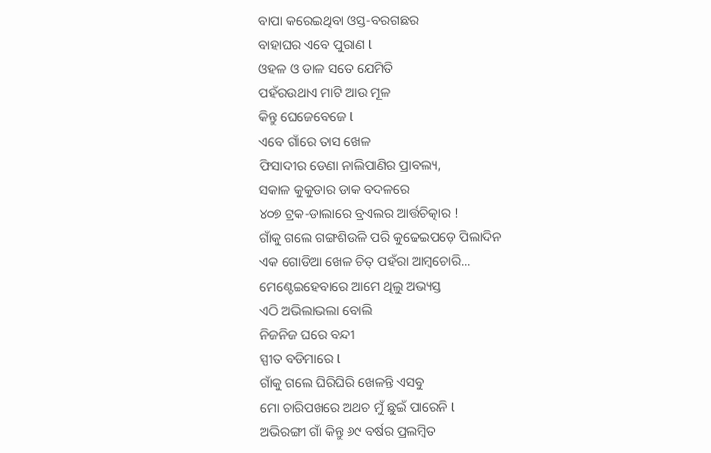ବାପା କରେଇଥିବା ଓସ୍ତ-ବରଗଛର
ବାହାଘର ଏବେ ପୁରାଣ l
ଓହଳ ଓ ଡାଳ ସତେ ଯେମିତି
ପହଁରଉଥାଏ ମାଟି ଆଉ ମୂଳ
କିନ୍ତୁ ଘେଜେବେଜେ l
ଏବେ ଗାଁରେ ତାସ ଖେଳ
ଫିସାଦୀର ଡେଣା ନାଲିପାଣିର ପ୍ରାବଲ୍ୟ,
ସକାଳ କୁକୁଡାର ଡାକ ବଦଳରେ
୪୦୭ ଟ୍ରକ-ଡାଲାରେ ବ୍ରଏଲର ଆର୍ତ୍ତଚିତ୍କାର !
ଗାଁକୁ ଗଲେ ଗଙ୍ଗଶିଉଳି ପରି କୁଢେଇପଡ଼େ ପିଲାଦିନ
ଏକ ଗୋଡିଆ ଖେଳ ଚିତ୍ ପହଁରା ଆମ୍ବଚୋରି...
ମେଣ୍ଟେଇହେବାରେ ଆମେ ଥିଲୁ ଅଭ୍ୟସ୍ତ
ଏଠି ଅଭିଲାଭଲା ବୋଲି
ନିଜନିଜ ଘରେ ବନ୍ଦୀ
ସ୍ପୀତ ବଡିମାରେ l
ଗାଁକୁ ଗଲେ ଘିରିଘିରି ଖେଳନ୍ତି ଏସବୁ
ମୋ ଚାରିପଖରେ ଅଥଚ ମୁଁ ଛୁଇଁ ପାରେନି l
ଅଭିରଙ୍ଗୀ ଗାଁ କିନ୍ତୁ ୬୯ ବର୍ଷର ପ୍ରଲମ୍ବିତ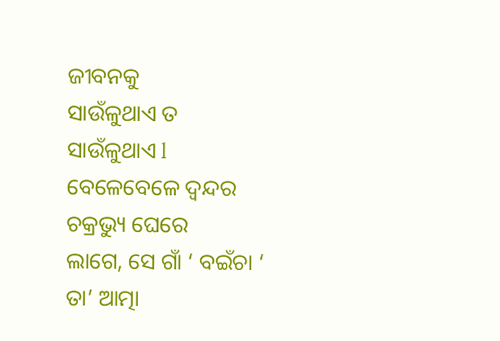ଜୀବନକୁ
ସାଉଁଳୁଥାଏ ତ ସାଉଁଳୁଥାଏ l
ବେଳେବେଳେ ଦ୍ଵନ୍ଦର ଚକ୍ରଭ୍ୟୁ ଘେରେ
ଲାଗେ, ସେ ଗାଁ ‘ ବଇଁଚା ‘
ତା’ ଆତ୍ମା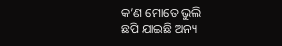କ’ଣ ମୋତେ ଭୁଲି
ଛପି ଯାଇଛି ଅନ୍ୟ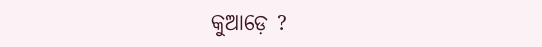କୁଆଡ଼େ ?